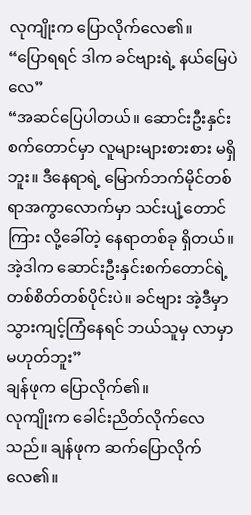လုကျိုးက ပြောလိုက်လေ၏။
“ပြောရရင် ဒါက ခင်ဗျားရဲ့ နယ်မြေပဲလေ”
“အဆင်ပြေပါတယ်။ ဆောင်းဦးနှင်းစက်တောင်မှာ လူများများစားစား မရှိဘူး။ ဒီနေရာရဲ့ မြောက်ဘက်မိုင်တစ်ရာအကွာလောက်မှာ သင်းပျံ့တောင်ကြား လို့ခေါ်တဲ့ နေရာတစ်ခု ရှိတယ်။ အဲ့ဒါက ဆောင်းဦးနှင်းစက်တောင်ရဲ့ တစ်စိတ်တစ်ပိုင်းပဲ။ ခင်ဗျား အဲ့ဒီမှာ သွားကျင့်ကြံနေရင် ဘယ်သူမှ လာမှာမဟုတ်ဘူး”
ချန်ဖုက ပြောလိုက်၏။
လုကျိုးက ခေါင်းညိတ်လိုက်လေသည်။ ချန်ဖုက ဆက်ပြောလိုက်လေ၏။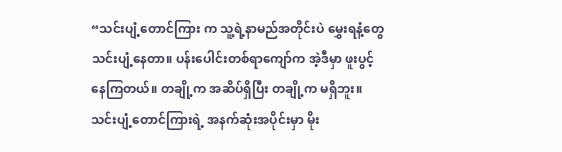“သင်းပျံ့တောင်ကြား က သူ့ရဲ့နာမည်အတိုင်းပဲ မွှေးရနံ့တွေ သင်းပျံ့နေတာ။ ပန်းပေါင်းတစ်ရာကျော်က အဲ့ဒီမှာ ဖူးပွင့်နေကြတယ်။ တချို့က အဆိပ်ရှိပြီး တချို့က မရှိဘူး။ သင်းပျံ့တောင်ကြားရဲ့ အနက်ဆုံးအပိုင်းမှာ မိုး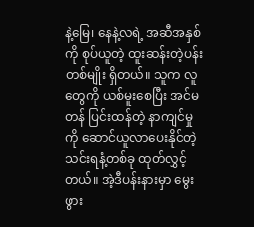နဲ့မြေ၊ နေနဲ့လရဲ့ အဆီအနှစ်ကို စုပ်ယူတဲ့ ထူးဆန်းတဲ့ပန်းတစ်မျိုး ရှိတယ်။ သူက လူတွေကို ယစ်မူးစေပြီး အင်မတန် ပြင်းထန်တဲ့ နာကျင်မှုကို ဆောင်ယူလာပေးနိုင်တဲ့ သင်းရနံ့တစ်ခု ထုတ်လွှင့်တယ်။ အဲ့ဒီပန်းနားမှာ မွေးဖွား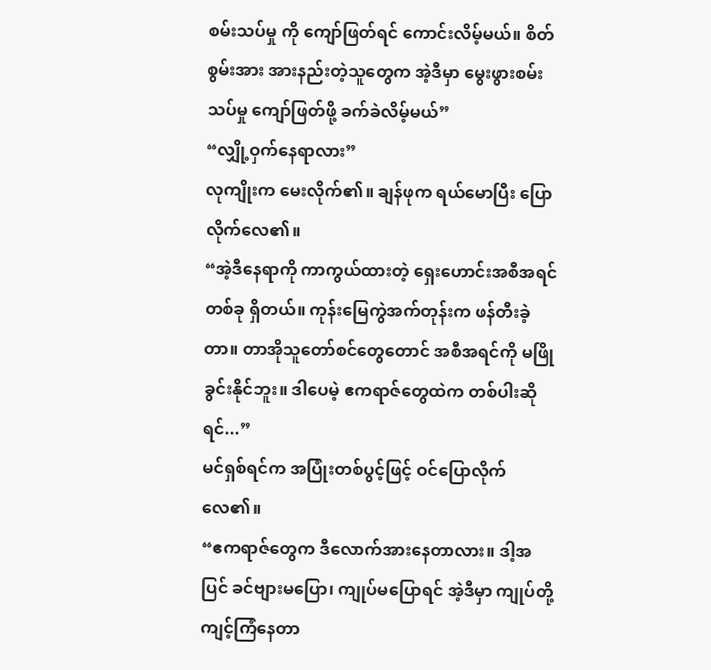စမ်းသပ်မှု ကို ကျော်ဖြတ်ရင် ကောင်းလိမ့်မယ်။ စိတ်စွမ်းအား အားနည်းတဲ့သူတွေက အဲ့ဒီမှာ မွေးဖွားစမ်းသပ်မှု ကျော်ဖြတ်ဖို့ ခက်ခဲလိမ့်မယ်”
“လျှို့ဝှက်နေရာလား”
လုကျိုးက မေးလိုက်၏။ ချန်ဖုက ရယ်မောပြီး ပြောလိုက်လေ၏။
“အဲ့ဒီနေရာကို ကာကွယ်ထားတဲ့ ရှေးဟောင်းအစီအရင်တစ်ခု ရှိတယ်။ ကုန်းမြေကွဲအက်တုန်းက ဖန်တီးခဲ့တာ။ တာအိုသူတော်စင်တွေတောင် အစီအရင်ကို မဖြိုခွင်းနိုင်ဘူး။ ဒါပေမဲ့ ဧကရာဇ်တွေထဲက တစ်ပါးဆိုရင်...”
မင်ရှစ်ရင်က အပြုံးတစ်ပွင့်ဖြင့် ဝင်ပြောလိုက်လေ၏။
“ဧကရာဇ်တွေက ဒီလောက်အားနေတာလား။ ဒါ့အပြင် ခင်ဗျားမပြော၊ ကျုပ်မပြောရင် အဲ့ဒီမှာ ကျုပ်တို့ ကျင့်ကြံနေတာ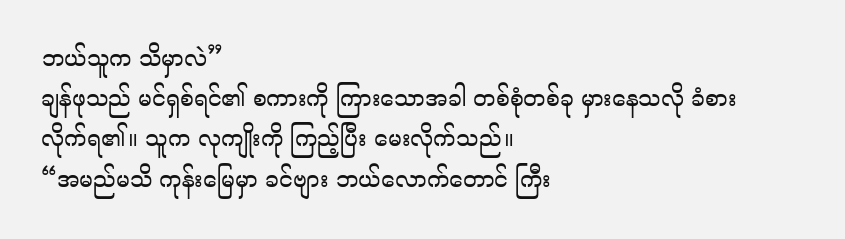ဘယ်သူက သိမှာလဲ”
ချန်ဖုသည် မင်ရှစ်ရင်၏ စကားကို ကြားသောအခါ တစ်စုံတစ်ခု မှားနေသလို ခံစားလိုက်ရ၏။ သူက လုကျိုးကို ကြည့်ပြီး မေးလိုက်သည်။
“အမည်မသိ ကုန်းမြေမှာ ခင်ဗျား ဘယ်လောက်တောင် ကြီး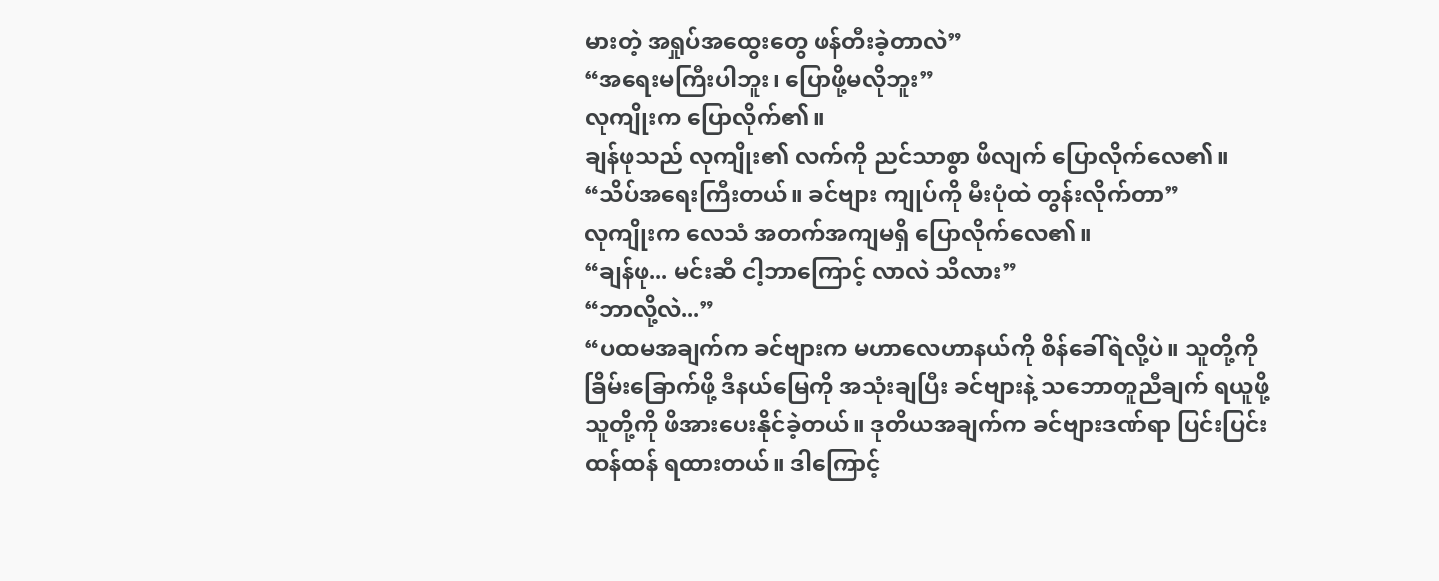မားတဲ့ အရှုပ်အထွေးတွေ ဖန်တီးခဲ့တာလဲ”
“အရေးမကြီးပါဘူး၊ ပြောဖို့မလိုဘူး”
လုကျိုးက ပြောလိုက်၏။
ချန်ဖုသည် လုကျိုး၏ လက်ကို ညင်သာစွာ ဖိလျက် ပြောလိုက်လေ၏။
“သိပ်အရေးကြီးတယ်။ ခင်ဗျား ကျုပ်ကို မီးပုံထဲ တွန်းလိုက်တာ”
လုကျိုးက လေသံ အတက်အကျမရှိ ပြောလိုက်လေ၏။
“ချန်ဖု... မင်းဆီ ငါ့ဘာကြောင့် လာလဲ သိလား”
“ဘာလို့လဲ...”
“ပထမအချက်က ခင်ဗျားက မဟာလေဟာနယ်ကို စိန်ခေါ်ရဲလို့ပဲ။ သူတို့ကို ခြိမ်းခြောက်ဖို့ ဒီနယ်မြေကို အသုံးချပြီး ခင်ဗျားနဲ့ သဘောတူညီချက် ရယူဖို့ သူတို့ကို ဖိအားပေးနိုင်ခဲ့တယ်။ ဒုတိယအချက်က ခင်ဗျားဒဏ်ရာ ပြင်းပြင်းထန်ထန် ရထားတယ်။ ဒါကြောင့်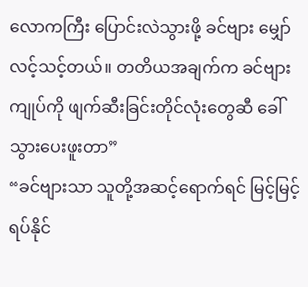လောကကြီး ပြောင်းလဲသွားဖို့ ခင်ဗျား မျှော်လင့်သင့်တယ်။ တတိယအချက်က ခင်ဗျား ကျုပ်ကို ဖျက်ဆီးခြင်းတိုင်လုံးတွေဆီ ခေါ်သွားပေးဖူးတာ”
“ခင်ဗျားသာ သူတို့အဆင့်ရောက်ရင် မြင့်မြင့်ရပ်နိုင်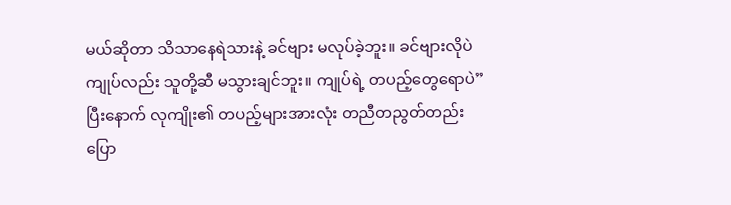မယ်ဆိုတာ သိသာနေရဲသားနဲ့ ခင်ဗျား မလုပ်ခဲ့ဘူး။ ခင်ဗျားလိုပဲ ကျုပ်လည်း သူတို့ဆီ မသွားချင်ဘူး။ ကျုပ်ရဲ့ တပည့်တွေရောပဲ”
ပြီးနောက် လုကျိုး၏ တပည့်များအားလုံး တညီတညွတ်တည်း ပြော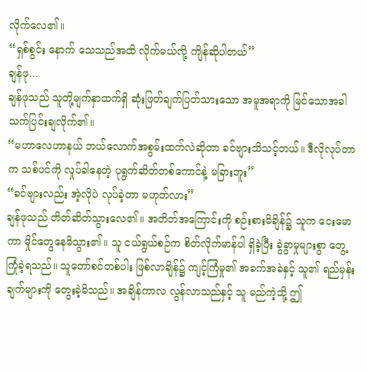လိုက်လေ၏။
“ရှစ်စွင်း နောက် သေသည်အထိ လိုက်မယ်လို့ ကျိန်ဆိုပါတယ်”
ချန်ဖု...
ချန်ဖုသည် သူတို့မျက်နှာထက်ရှိ ဆုံးဖြတ်ချက်ပြတ်သားသော အမူအရာကို မြင်သောအခါ သက်ပြင်းချလိုက်၏။
“မဟာလေဟာနယ် ဘယ်လောက်အစွမ်းထက်လဲဆိုတာ ခင်ဗျားသိသင့်တယ်။ ဒီလိုလုပ်တာက သစ်ပင်ကို လှုပ်ခါနေတဲ့ ပုရွက်ဆိတ်တစ်ကောင်နဲ့ မခြားဘူး”
“ခင်ဗျားလည်း အဲ့လိုပဲ လုပ်ခဲ့တာ မဟုတ်လား”
ချန်ဖုသည် တိတ်ဆိတ်သွားလေ၏။ အတိတ်အကြောင်းကို စဉ်းစားမိချိန်၌ သူက ငေးမောကာ မှိုင်တွေနေမိသွား၏။ သူ ငယ်ရွယ်စဉ်က စိတ်လိုက်မာန်ပါ ရှိခဲ့ပြီး ခွဲခွာမှုများစွာ တွေ့ကြုံခဲ့ရသည်။ သူတော်စင်တစ်ပါး ဖြစ်လာချိန်၌ ကျင့်ကြံမှု၏ အခက်အခဲနှင့် သူ၏ ရည်မှန်းချက်များကို တွေးခဲ့မိသည်။ အချိန်ကာလ လွန်လာသည်နှင့် သူ မည်ကဲ့သို့ ဤ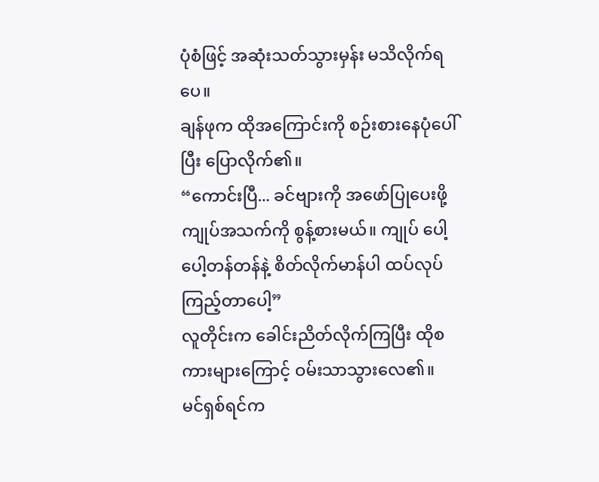ပုံစံဖြင့် အဆုံးသတ်သွားမှန်း မသိလိုက်ရပေ။
ချန်ဖုက ထိုအကြောင်းကို စဉ်းစားနေပုံပေါ်ပြီး ပြောလိုက်၏။
“ကောင်းပြီ... ခင်ဗျားကို အဖော်ပြုပေးဖို့ ကျုပ်အသက်ကို စွန့်စားမယ်။ ကျုပ် ပေါ့ပေါ့တန်တန်နဲ့ စိတ်လိုက်မာန်ပါ ထပ်လုပ်ကြည့်တာပေါ့”
လူတိုင်းက ခေါင်းညိတ်လိုက်ကြပြီး ထိုစကားများကြောင့် ဝမ်းသာသွားလေ၏။
မင်ရှစ်ရင်က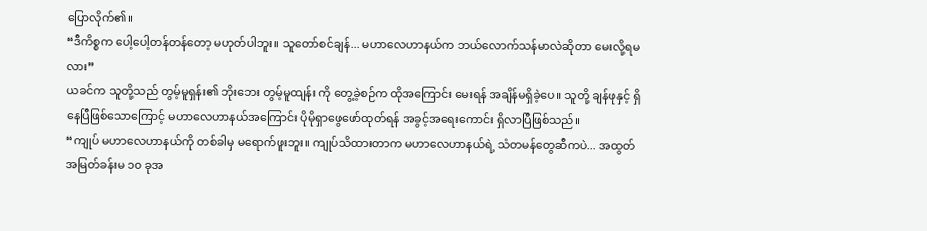ပြောလိုက်၏။
“ဒီကိစ္စက ပေါ့ပေါ့တန်တန်တော့ မဟုတ်ပါဘူး။ သူတော်စင်ချန်... မဟာလေဟာနယ်က ဘယ်လောက်သန်မာလဲဆိုတာ မေးလို့ရမလား”
ယခင်က သူတို့သည် တွမ့်မူရှန်း၏ ဘိုးဘေး တွမ့်မူထျန်း ကို တွေ့ခဲ့စဉ်က ထိုအကြောင်း မေးရန် အချိန်မရှိခဲ့ပေ။ သူတို့ ချန်ဖုနှင့် ရှိနေပြီဖြစ်သောကြောင့် မဟာလေဟာနယ်အကြောင်း ပိုမိုရှာဖွေဖော်ထုတ်ရန် အခွင့်အရေးကောင်း ရှိလာပြီဖြစ်သည်။
“ကျုပ် မဟာလေဟာနယ်ကို တစ်ခါမှ မရောက်ဖူးဘူး။ ကျုပ်သိထားတာက မဟာလေဟာနယ်ရဲ့ သံတမန်တွေဆီကပဲ... အထွတ်အမြတ်ခန်းမ ၁၀ ခုအ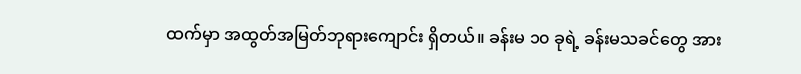ထက်မှာ အထွတ်အမြတ်ဘုရားကျောင်း ရှိတယ်။ ခန်းမ ၁၀ ခုရဲ့ ခန်းမသခင်တွေ အား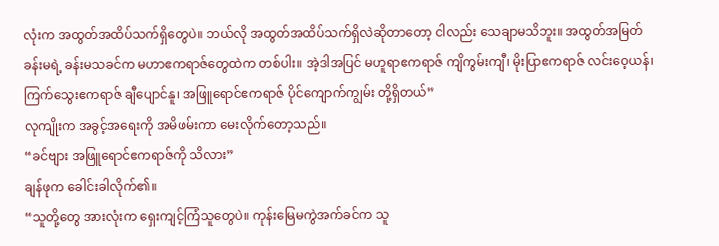လုံးက အထွတ်အထိပ်သက်ရှိတွေပဲ။ ဘယ်လို အထွတ်အထိပ်သက်ရှိလဲဆိုတာတော့ ငါလည်း သေချာမသိဘူး။ အထွတ်အမြတ်ခန်းမရဲ့ ခန်းမသခင်က မဟာဧကရာဇ်တွေထဲက တစ်ပါး။ အဲ့ဒါအပြင် မဟူရာဧကရာဇ် ကျိကွမ်းကျီ၊ မိုးပြာဧကရာဇ် လင်းဝေ့ယန်၊ ကြက်သွေးဧကရာဇ် ချီပျောင်နူ၊ အဖြူရောင်ဧကရာဇ် ပိုင်ကျောက်ကျွမ်း တို့ရှိတယ်”
လုကျိုးက အခွင့်အရေးကို အမိဖမ်းကာ မေးလိုက်တော့သည်။
“ခင်ဗျား အဖြူရောင်ဧကရာဇ်ကို သိလား”
ချန်ဖုက ခေါင်းခါလိုက်၏။
“သူတို့တွေ အားလုံးက ရှေးကျင့်ကြံသူတွေပဲ။ ကုန်းမြေမကွဲအက်ခင်က သူ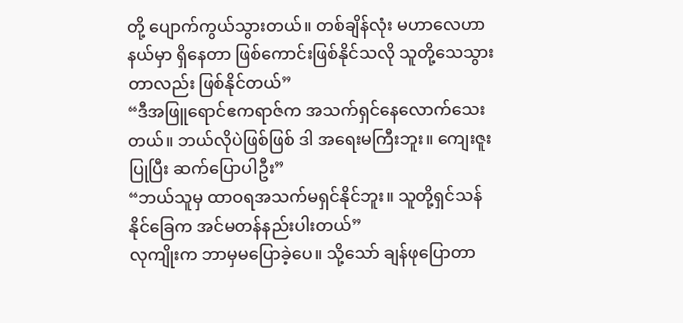တို့ ပျောက်ကွယ်သွားတယ်။ တစ်ချိန်လုံး မဟာလေဟာနယ်မှာ ရှိနေတာ ဖြစ်ကောင်းဖြစ်နိုင်သလို သူတို့သေသွားတာလည်း ဖြစ်နိုင်တယ်”
“ဒီအဖြူရောင်ဧကရာဇ်က အသက်ရှင်နေလောက်သေးတယ်။ ဘယ်လိုပဲဖြစ်ဖြစ် ဒါ အရေးမကြီးဘူး။ ကျေးဇူးပြုပြီး ဆက်ပြောပါဦး”
“ဘယ်သူမှ ထာဝရအသက်မရှင်နိုင်ဘူး။ သူတို့ရှင်သန်နိုင်ခြေက အင်မတန်နည်းပါးတယ်”
လုကျိုးက ဘာမှမပြောခဲ့ပေ။ သို့သော် ချန်ဖုပြောတာ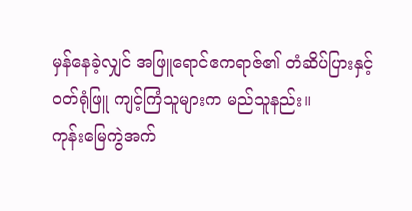မှန်နေခဲ့လျှင် အဖြူရောင်ဧကရာဇ်၏ တံဆိပ်ပြားနှင့် ဝတ်ရုံဖြူ ကျင့်ကြံသူများက မည်သူနည်း။
ကုန်းမြေကွဲအက်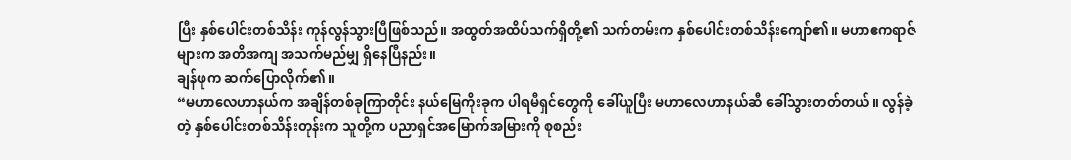ပြီး နှစ်ပေါင်းတစ်သိန်း ကုန်လွန်သွားပြီဖြစ်သည်။ အထွတ်အထိပ်သက်ရှိတို့၏ သက်တမ်းက နှစ်ပေါင်းတစ်သိန်းကျော်၏။ မဟာဧကရာဇ်များက အတိအကျ အသက်မည်မျှ ရှိနေပြီနည်း။
ချန်ဖုက ဆက်ပြောလိုက်၏။
“မဟာလေဟာနယ်က အချိန်တစ်ခုကြာတိုင်း နယ်မြေကိုးခုက ပါရမီရှင်တွေကို ခေါ်ယူပြီး မဟာလေဟာနယ်ဆီ ခေါ်သွားတတ်တယ်။ လွန်ခဲ့တဲ့ နှစ်ပေါင်းတစ်သိန်းတုန်းက သူတို့က ပညာရှင်အမြောက်အမြားကို စုစည်း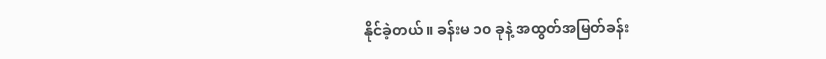နိုင်ခဲ့တယ်။ ခန်းမ ၁၀ ခုနဲ့ အထွတ်အမြတ်ခန်း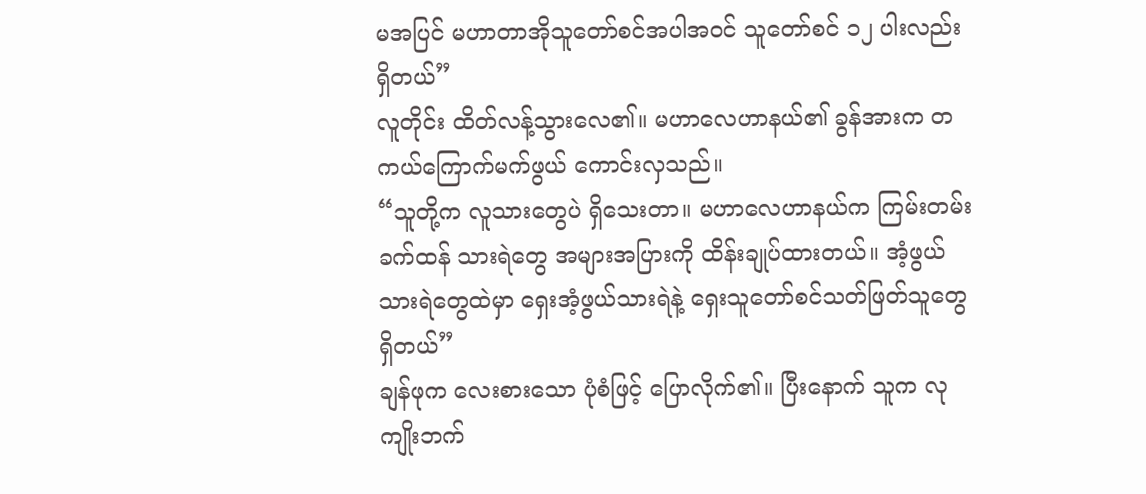မအပြင် မဟာတာအိုသူတော်စင်အပါအဝင် သူတော်စင် ၁၂ ပါးလည်း ရှိတယ်”
လူတိုင်း ထိတ်လန့်သွားလေ၏။ မဟာလေဟာနယ်၏ ခွန်အားက တကယ်ကြောက်မက်ဖွယ် ကောင်းလှသည်။
“သူတို့က လူသားတွေပဲ ရှိသေးတာ။ မဟာလေဟာနယ်က ကြမ်းတမ်းခက်ထန် သားရဲတွေ အများအပြားကို ထိန်းချုပ်ထားတယ်။ အံ့ဖွယ်သားရဲတွေထဲမှာ ရှေးအံ့ဖွယ်သားရဲနဲ့ ရှေးသူတော်စင်သတ်ဖြတ်သူတွေ ရှိတယ်”
ချန်ဖုက လေးစားသော ပုံစံဖြင့် ပြောလိုက်၏။ ပြီးနောက် သူက လုကျိုးဘက်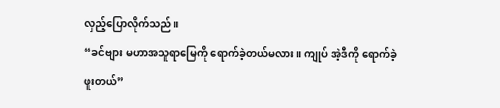လှည့်ပြောလိုက်သည်။
“ခင်ဗျား မဟာအသူရာမြေကို ရောက်ခဲ့တယ်မလား။ ကျုပ် အဲ့ဒီကို ရောက်ခဲ့ဖူးတယ်”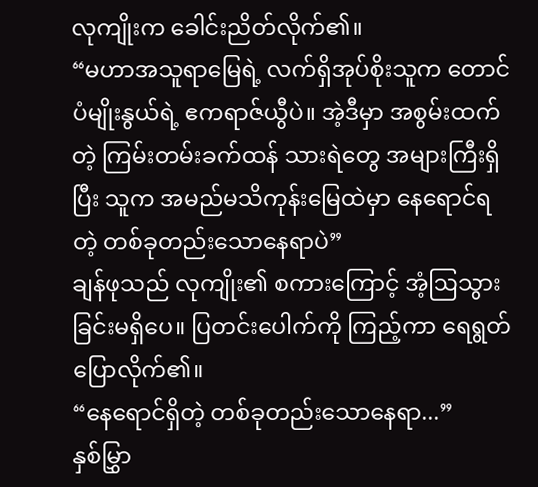လုကျိုးက ခေါင်းညိတ်လိုက်၏။
“မဟာအသူရာမြေရဲ့ လက်ရှိအုပ်စိုးသူက တောင်ပံမျိုးနွယ်ရဲ့ ဧကရာဇ်ယွီပဲ။ အဲ့ဒီမှာ အစွမ်းထက်တဲ့ ကြမ်းတမ်းခက်ထန် သားရဲတွေ အများကြီးရှိပြီး သူက အမည်မသိကုန်းမြေထဲမှာ နေရောင်ရတဲ့ တစ်ခုတည်းသောနေရာပဲ”
ချန်ဖုသည် လုကျိုး၏ စကားကြောင့် အံ့ဩသွားခြင်းမရှိပေ။ ပြတင်းပေါက်ကို ကြည့်ကာ ရေရွတ်ပြောလိုက်၏။
“နေရောင်ရှိတဲ့ တစ်ခုတည်းသောနေရာ...”
နှစ်မြွှာ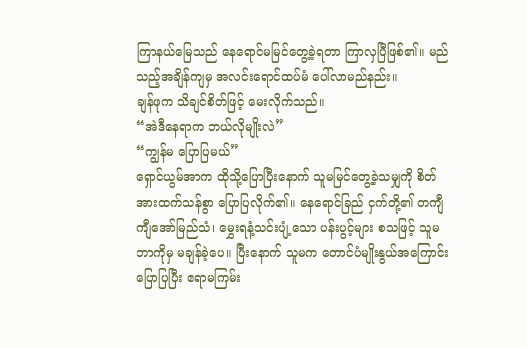ကြာနယ်မြေသည် နေရောင်မမြင်တွေ့ခဲ့ရတာ ကြာလှပြီဖြစ်၏။ မည်သည့်အချိန်ကျမှ အလင်းရောင်ထပ်မံ ပေါ်လာမည်နည်း။
ချန်ဖုက သိချင်စိတ်ဖြင့် မေးလိုက်သည်။
“အဲဒီနေရာက ဘယ်လိုမျိုးလဲ”
“ကျွန်မ ပြောပြမယ်”
ရှောင်ယွမ်အာက ထိုသို့ပြောပြီးနောက် သူမမြင်တွေ့ခဲ့သမျှကို စိတ်အားထက်သန်စွာ ပြောပြလိုက်၏။ နေရောင်ခြည် ငှက်တို့၏ တကျီကျီအော်မြည်သံ၊ မွှေးရနံ့သင်းပျံ့သော ပန်းပွင့်များ စသဖြင့် သူမ ဘာကိုမှ မချန်ခဲ့ပေ။ ပြီးနောက် သူမက တောင်ပံမျိုးနွယ်အကြောင်း ပြောပြပြီး ဧရာမကြမ်း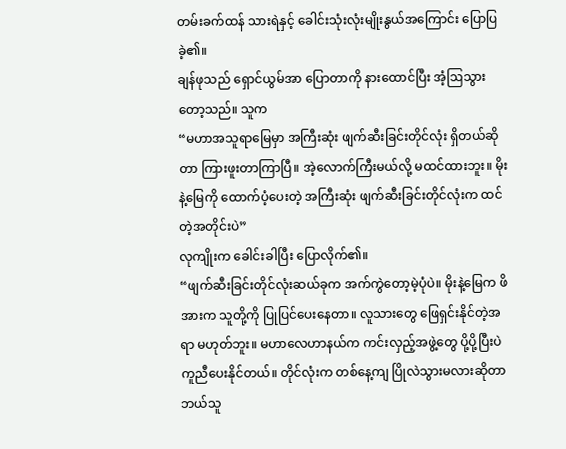တမ်းခက်ထန် သားရဲနှင့် ခေါင်းသုံးလုံးမျိုးနွယ်အကြောင်း ပြောပြခဲ့၏။
ချန်ဖုသည် ရှောင်ယွမ်အာ ပြောတာကို နားထောင်ပြီး အံ့ဩသွားတော့သည်။ သူက
“မဟာအသူရာမြေမှာ အကြီးဆုံး ဖျက်ဆီးခြင်းတိုင်လုံး ရှိတယ်ဆိုတာ ကြားဖူးတာကြာပြီ။ အဲ့လောက်ကြီးမယ်လို့ မထင်ထားဘူး။ မိုးနဲ့မြေကို ထောက်ပံ့ပေးတဲ့ အကြီးဆုံး ဖျက်ဆီးခြင်းတိုင်လုံးက ထင်တဲ့အတိုင်းပဲ”
လုကျိုးက ခေါင်းခါပြီး ပြောလိုက်၏။
“ဖျက်ဆီးခြင်းတိုင်လုံးဆယ်ခုက အက်ကွဲတော့မဲ့ပုံပဲ။ မိုးနဲ့မြေက ဖိအားက သူတို့ကို ပြုပြင်ပေးနေတာ။ လူသားတွေ ဖြေရှင်းနိုင်တဲ့အရာ မဟုတ်ဘူး။ မဟာလေဟာနယ်က ကင်းလှည့်အဖွဲ့တွေ ပို့ပို့ပြီးပဲ ကူညီပေးနိုင်တယ်။ တိုင်လုံးက တစ်နေ့ကျ ပြိုလဲသွားမလားဆိုတာ ဘယ်သူ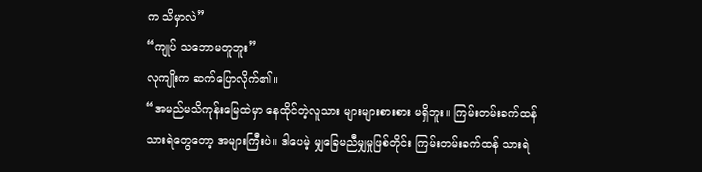က သိမှာလဲ”
“ကျုပ် သဘောမတူဘူး”
လုကျိုးက ဆက်ပြောလိုက်၏။
“အမည်မသိကုန်းမြေထဲမှာ နေထိုင်တဲ့လူသား များများစားစား မရှိဘူး။ ကြမ်းတမ်းခက်ထန် သားရဲတွေတော့ အများကြီးပဲ။ ဒါပေမဲ့ မျှခြေမညီမျှမှုဖြစ်တိုင်း ကြမ်းတမ်းခက်ထန် သားရဲ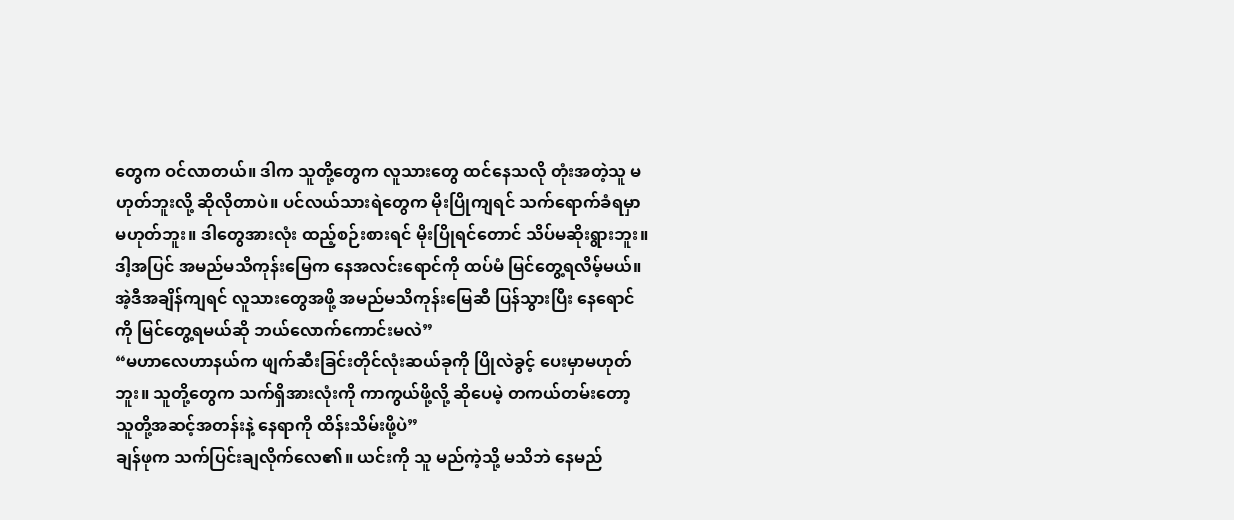တွေက ဝင်လာတယ်။ ဒါက သူတို့တွေက လူသားတွေ ထင်နေသလို တုံးအတဲ့သူ မဟုတ်ဘူးလို့ ဆိုလိုတာပဲ။ ပင်လယ်သားရဲတွေက မိုးပြိုကျရင် သက်ရောက်ခံရမှာ မဟုတ်ဘူး။ ဒါတွေအားလုံး ထည့်စဉ်းစားရင် မိုးပြိုရင်တောင် သိပ်မဆိုးရွားဘူး။ ဒါ့အပြင် အမည်မသိကုန်းမြေက နေအလင်းရောင်ကို ထပ်မံ မြင်တွေ့ရလိမ့်မယ်။ အဲ့ဒီအချိန်ကျရင် လူသားတွေအဖို့ အမည်မသိကုန်းမြေဆီ ပြန်သွားပြီး နေရောင်ကို မြင်တွေ့ရမယ်ဆို ဘယ်လောက်ကောင်းမလဲ”
“မဟာလေဟာနယ်က ဖျက်ဆီးခြင်းတိုင်လုံးဆယ်ခုကို ပြိုလဲခွင့် ပေးမှာမဟုတ်ဘူး။ သူတို့တွေက သက်ရှိအားလုံးကို ကာကွယ်ဖို့လို့ ဆိုပေမဲ့ တကယ်တမ်းတော့ သူတို့အဆင့်အတန်းနဲ့ နေရာကို ထိန်းသိမ်းဖို့ပဲ”
ချန်ဖုက သက်ပြင်းချလိုက်လေ၏။ ယင်းကို သူ မည်ကဲ့သို့ မသိဘဲ နေမည်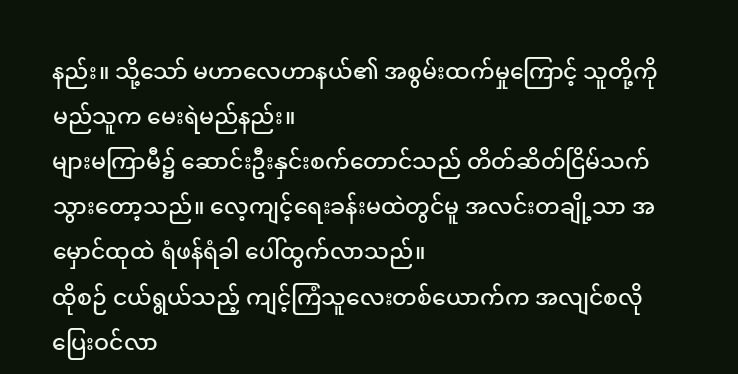နည်း။ သို့သော် မဟာလေဟာနယ်၏ အစွမ်းထက်မှုကြောင့် သူတို့ကို မည်သူက မေးရဲမည်နည်း။
များမကြာမီ၌ ဆောင်းဦးနှင်းစက်တောင်သည် တိတ်ဆိတ်ငြိမ်သက်သွားတော့သည်။ လေ့ကျင့်ရေးခန်းမထဲတွင်မူ အလင်းတချို့သာ အမှောင်ထုထဲ ရံဖန်ရံခါ ပေါ်ထွက်လာသည်။
ထိုစဉ် ငယ်ရွယ်သည့် ကျင့်ကြံသူလေးတစ်ယောက်က အလျင်စလို ပြေးဝင်လာ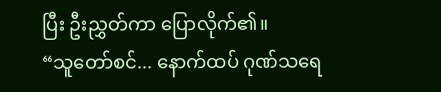ပြီး ဦးညွှတ်ကာ ပြောလိုက်၏။
“သူတော်စင်... နောက်ထပ် ဂုဏ်သရေ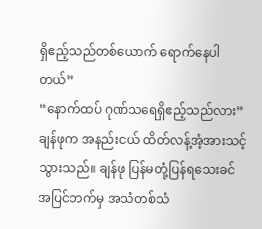ရှိဧည့်သည်တစ်ယောက် ရောက်နေပါတယ်”
“နောက်ထပ် ဂုဏ်သရေရှိဧည့်သည်လား”
ချန်ဖုက အနည်းငယ် ထိတ်လန့်အံ့အားသင့်သွားသည်။ ချန်ဖု ပြန်မတုံ့ပြန်ရသေးခင် အပြင်ဘက်မှ အသံတစ်သံ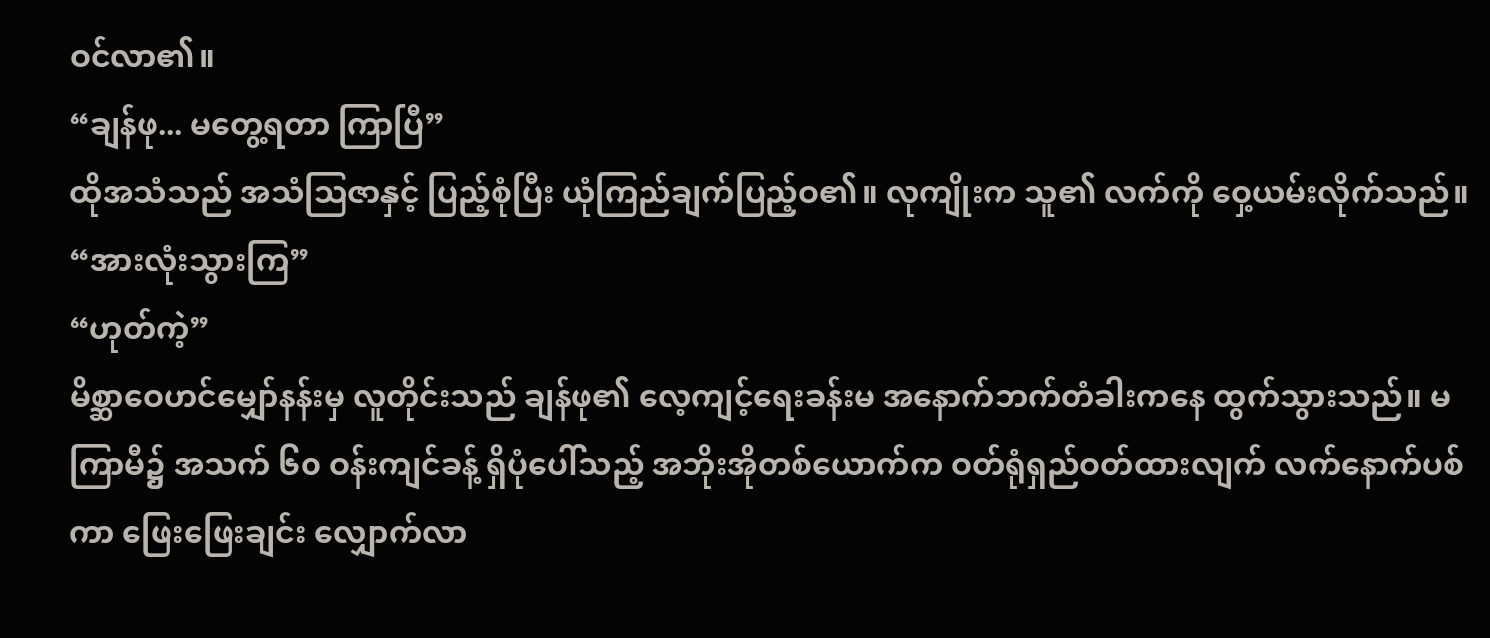ဝင်လာ၏။
“ချန်ဖု... မတွေ့ရတာ ကြာပြီ”
ထိုအသံသည် အသံဩဇာနှင့် ပြည့်စုံပြီး ယုံကြည်ချက်ပြည့်ဝ၏။ လုကျိုးက သူ၏ လက်ကို ဝှေ့ယမ်းလိုက်သည်။
“အားလုံးသွားကြ”
“ဟုတ်ကဲ့”
မိစ္ဆာဝေဟင်မျှော်နန်းမှ လူတိုင်းသည် ချန်ဖု၏ လေ့ကျင့်ရေးခန်းမ အနောက်ဘက်တံခါးကနေ ထွက်သွားသည်။ မကြာမီ၌ အသက် ၆၀ ဝန်းကျင်ခန့် ရှိပုံပေါ်သည့် အဘိုးအိုတစ်ယောက်က ဝတ်ရုံရှည်ဝတ်ထားလျက် လက်နောက်ပစ်ကာ ဖြေးဖြေးချင်း လျှောက်လာ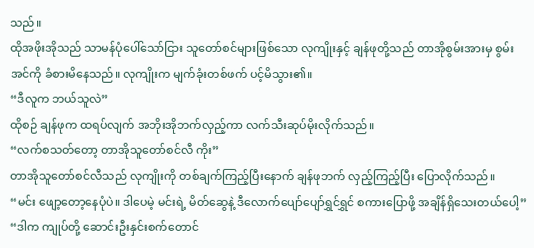သည်။
ထိုအဖိုးအိုသည် သာမန်ပုံပေါ်သော်ငြား သူတော်စင်များဖြစ်သော လုကျိုးနှင့် ချန်ဖုတို့သည် တာအိုစွမ်းအားမှ စွမ်းအင်ကို ခံစားမိနေသည်။ လုကျိုးက မျက်ခုံးတစ်ဖက် ပင့်မိသွား၏။
“ဒီလူက ဘယ်သူလဲ”
ထိုစဉ် ချန်ဖုက ထရပ်လျက် အဘိုးအိုဘက်လှည့်ကာ လက်သီးဆုပ်မိုးလိုက်သည်။
“လက်စသတ်တော့ တာအိုသူတော်စင်လီ ကိုး”
တာအိုသူတော်စင်လီသည် လုကျိုးကို တစ်ချက်ကြည့်ပြီးနောက် ချန်ဖုဘက် လှည့်ကြည့်ပြီး ပြောလိုက်သည်။
“မင်း ဖျော့တော့နေပုံပဲ။ ဒါပေမဲ့ မင်းရဲ့ မိတ်ဆွေနဲ့ ဒီလောက်ပျော်ပျော်ရွှင်ရွှင် စကားပြောဖို့ အချိန်ရှိသေးတယ်ပေါ့”
“ဒါက ကျုပ်တို့ ဆောင်းဦးနှင်းစက်တောင်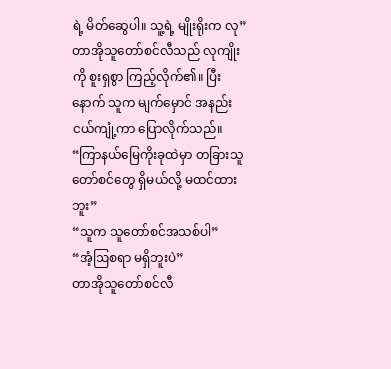ရဲ့ မိတ်ဆွေပါ။ သူ့ရဲ့ မျိုးရိုးက လု”
တာအိုသူတော်စင်လီသည် လုကျိုးကို စူးရှစွာ ကြည့်လိုက်၏။ ပြီးနောက် သူက မျက်မှောင် အနည်းငယ်ကျုံ့ကာ ပြောလိုက်သည်။
“ကြာနယ်မြေကိုးခုထဲမှာ တခြားသူတော်စင်တွေ ရှိမယ်လို့ မထင်ထားဘူး”
“သူက သူတော်စင်အသစ်ပါ”
“အံ့ဩစရာ မရှိဘူးပဲ”
တာအိုသူတော်စင်လီ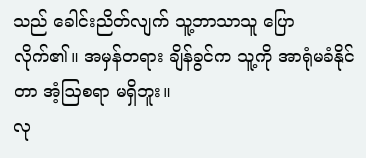သည် ခေါင်းညိတ်လျက် သူ့ဘာသာသူ ပြောလိုက်၏။ အမှန်တရား ချိန်ခွင်က သူ့ကို အာရုံမခံနိုင်တာ အံ့ဩစရာ မရှိဘူး။
လု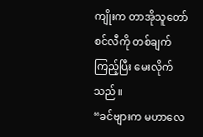ကျိုးက တာအိုသူတော်စင်လီကို တစ်ချက်ကြည့်ပြီး မေးလိုက်သည်။
“ခင်ဗျားက မဟာလေ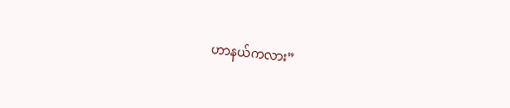ဟာနယ်ကလား”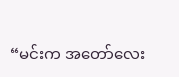“မင်းက အတော်လေး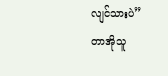လျင်သားပဲ”
တာအိုသူ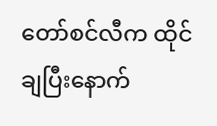တော်စင်လီက ထိုင်ချပြီးနောက်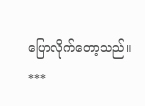ပြောလိုက်တော့သည်။
***